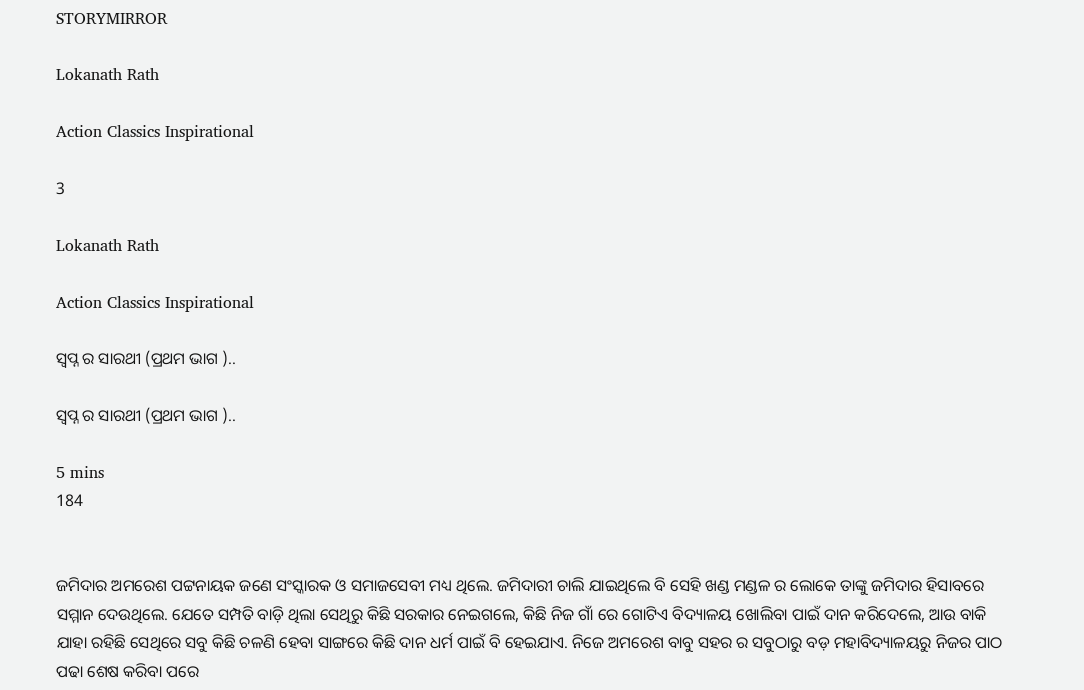STORYMIRROR

Lokanath Rath

Action Classics Inspirational

3

Lokanath Rath

Action Classics Inspirational

ସ୍ବପ୍ନ ର ସାରଥୀ (ପ୍ରଥମ ଭାଗ )..

ସ୍ବପ୍ନ ର ସାରଥୀ (ପ୍ରଥମ ଭାଗ )..

5 mins
184


ଜମିଦାର ଅମରେଶ ପଟ୍ଟନାୟକ ଜଣେ ସଂସ୍କାରକ ଓ ସମାଜସେବୀ ମଧ୍ୟ ଥିଲେ. ଜମିଦାରୀ ଚାଲି ଯାଇଥିଲେ ବି ସେହି ଖଣ୍ଡ ମଣ୍ଡଳ ର ଲୋକେ ତାଙ୍କୁ ଜମିଦାର ହିସାବରେ ସମ୍ମାନ ଦେଉଥିଲେ. ଯେତେ ସମ୍ପତି ବାଡ଼ି ଥିଲା ସେଥିରୁ କିଛି ସରକାର ନେଇଗଲେ, କିଛି ନିଜ ଗାଁ ରେ ଗୋଟିଏ ବିଦ୍ୟାଳୟ ଖୋଲିବା ପାଇଁ ଦାନ କରିଦେଲେ, ଆଉ ବାକି ଯାହା ରହିଛି ସେଥିରେ ସବୁ କିଛି ଚଳଣି ହେବା ସାଙ୍ଗରେ କିଛି ଦାନ ଧର୍ମ ପାଇଁ ବି ହେଇଯାଏ. ନିଜେ ଅମରେଶ ବାବୁ ସହର ର ସବୁଠାରୁ ବଡ଼ ମହାବିଦ୍ୟାଳୟରୁ ନିଜର ପାଠ ପଢା ଶେଷ କରିବା ପରେ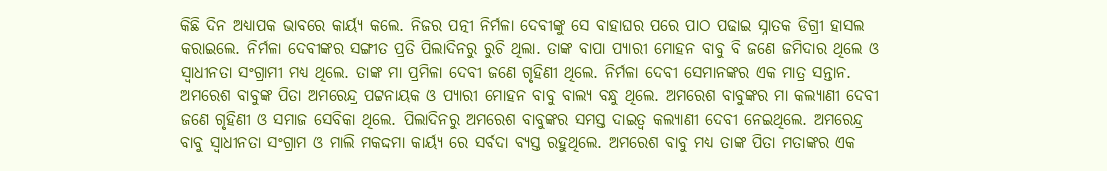କିଛି ଦିନ ଅଧ୍ୟାପକ ଭାବରେ କାର୍ୟ୍ଯ କଲେ. ନିଜର ପତ୍ନୀ ନିର୍ମଳା ଦେବୀଙ୍କୁ ସେ ବାହାଘର ପରେ ପାଠ ପଢାଇ ସ୍ନାତକ ଡିଗ୍ରୀ ହାସଲ କରାଇଲେ. ନିର୍ମଳା ଦେବୀଙ୍କର ସଙ୍ଗୀତ ପ୍ରତି ପିଲାଦିନରୁ ରୁଚି ଥିଲା. ତାଙ୍କ ବାପା ପ୍ୟାରୀ ମୋହନ ବାବୁ ବି ଜଣେ ଜମିଦାର ଥିଲେ ଓ ସ୍ୱାଧୀନତା ସଂଗ୍ରାମୀ ମଧ୍ୟ ଥିଲେ. ତାଙ୍କ ମା ପ୍ରମିଳା ଦେବୀ ଜଣେ ଗୃହିଣୀ ଥିଲେ. ନିର୍ମଳା ଦେବୀ ସେମାନଙ୍କର ଏକ ମାତ୍ର ସନ୍ତାନ. ଅମରେଶ ବାବୁଙ୍କ ପିତା ଅମରେନ୍ଦ୍ର ପଟ୍ଟନାୟକ ଓ ପ୍ୟାରୀ ମୋହନ ବାବୁ ବାଲ୍ୟ ବନ୍ଧୁ ଥିଲେ. ଅମରେଶ ବାବୁଙ୍କର ମା କଲ୍ୟାଣୀ ଦେବୀ ଜଣେ ଗୃହିଣୀ ଓ ସମାଜ ସେବିକା ଥିଲେ. ପିଲାଦିନରୁ ଅମରେଶ ବାବୁଙ୍କର ସମସ୍ତ ଦାଇତ୍ୱ କଲ୍ୟାଣୀ ଦେବୀ ନେଇଥିଲେ. ଅମରେନ୍ଦ୍ର ବାବୁ ସ୍ୱାଧୀନତା ସଂଗ୍ରାମ ଓ ମାଲି ମକଦ୍ଦମା କାର୍ୟ୍ଯ ରେ ସର୍ବଦା ବ୍ୟସ୍ତ ରହୁଥିଲେ. ଅମରେଶ ବାବୁ ମଧ୍ୟ ତାଙ୍କ ପିତା ମତାଙ୍କର ଏକ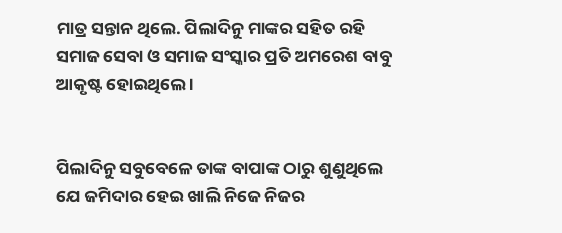ମାତ୍ର ସନ୍ତାନ ଥିଲେ. ପିଲାଦିନୁ ମାଙ୍କର ସହିତ ରହି ସମାଜ ସେବା ଓ ସମାଜ ସଂସ୍କାର ପ୍ରତି ଅମରେଶ ବାବୁ ଆକୃଷ୍ଟ ହୋଇଥିଲେ ।


ପିଲାଦିନୁ ସବୁବେଳେ ତାଙ୍କ ବାପାଙ୍କ ଠାରୁ ଶୁଣୁଥିଲେ ଯେ ଜମିଦାର ହେଇ ଖାଲି ନିଜେ ନିଜର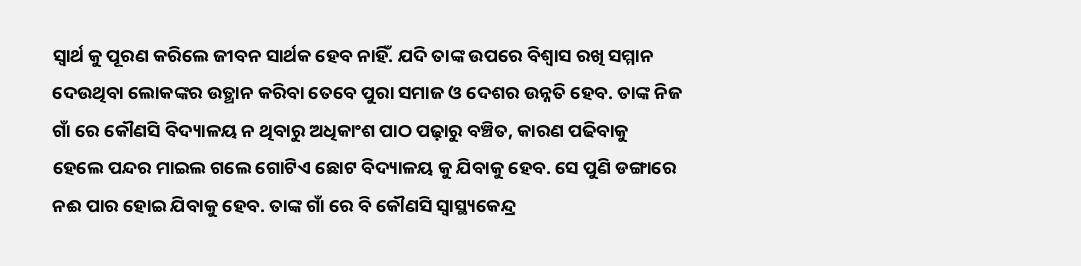ସ୍ୱାର୍ଥ କୁ ପୂରଣ କରିଲେ ଜୀବନ ସାର୍ଥକ ହେବ ନାହିଁ. ଯଦି ତାଙ୍କ ଉପରେ ବିଶ୍ୱାସ ରଖି ସମ୍ମାନ ଦେଉଥିବା ଲୋକଙ୍କର ଉତ୍ଥାନ କରିବା ତେବେ ପୁରା ସମାଜ ଓ ଦେଶର ଉନ୍ନତି ହେବ. ତାଙ୍କ ନିଜ ଗାଁ ରେ କୌଣସି ବିଦ୍ୟାଳୟ ନ ଥିବାରୁ ଅଧିକାଂଶ ପାଠ ପଢ଼ାରୁ ବଞ୍ଚିତ, କାରଣ ପଢିବାକୁ ହେଲେ ପନ୍ଦର ମାଇଲ ଗଲେ ଗୋଟିଏ ଛୋଟ ବିଦ୍ୟାଳୟ କୁ ଯିବାକୁ ହେବ. ସେ ପୁଣି ଡଙ୍ଗାରେ ନଈ ପାର ହୋଇ ଯିବାକୁ ହେବ. ତାଙ୍କ ଗାଁ ରେ ବି କୌଣସି ସ୍ୱାସ୍ଥ୍ୟକେନ୍ଦ୍ର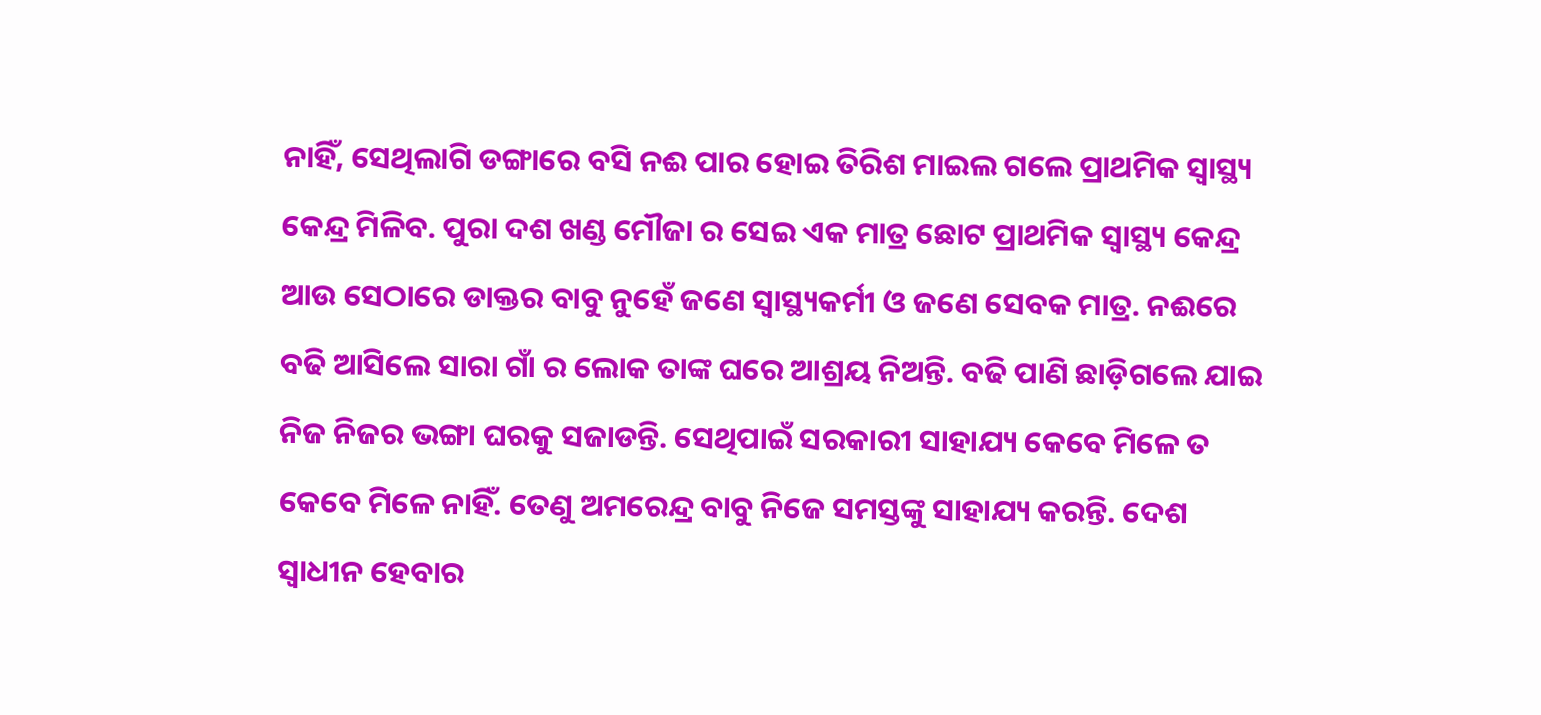ନାହିଁ, ସେଥିଲାଗି ଡଙ୍ଗାରେ ବସି ନଈ ପାର ହୋଇ ତିରିଶ ମାଇଲ ଗଲେ ପ୍ରାଥମିକ ସ୍ୱାସ୍ଥ୍ୟ କେନ୍ଦ୍ର ମିଳିବ. ପୁରା ଦଶ ଖଣ୍ଡ ମୌଜା ର ସେଇ ଏକ ମାତ୍ର ଛୋଟ ପ୍ରାଥମିକ ସ୍ୱାସ୍ଥ୍ୟ କେନ୍ଦ୍ର ଆଉ ସେଠାରେ ଡାକ୍ତର ବାବୁ ନୁହେଁ ଜଣେ ସ୍ୱାସ୍ଥ୍ୟକର୍ମୀ ଓ ଜଣେ ସେବକ ମାତ୍ର. ନଈରେ ବଢି ଆସିଲେ ସାରା ଗାଁ ର ଲୋକ ତାଙ୍କ ଘରେ ଆଶ୍ରୟ ନିଅନ୍ତି. ବଢି ପାଣି ଛାଡ଼ିଗଲେ ଯାଇ ନିଜ ନିଜର ଭଙ୍ଗା ଘରକୁ ସଜାଡନ୍ତି. ସେଥିପାଇଁ ସରକାରୀ ସାହାଯ୍ୟ କେବେ ମିଳେ ତ କେବେ ମିଳେ ନାହିଁ. ତେଣୁ ଅମରେନ୍ଦ୍ର ବାବୁ ନିଜେ ସମସ୍ତଙ୍କୁ ସାହାଯ୍ୟ କରନ୍ତି. ଦେଶ ସ୍ୱାଧୀନ ହେବାର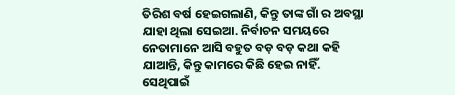ତିରିଶ ବର୍ଷ ହେଇଗଲାଣି, କିନ୍ତୁ ତାଙ୍କ ଗାଁ ର ଅବସ୍ଥା ଯାହା ଥିଲା ସେଇଆ. ନିର୍ବାଚନ ସମୟରେ ନେତାମାନେ ଆସି ବହୁତ ବଡ଼ ବଡ଼ କଥା କହି ଯାଆନ୍ତି, କିନ୍ତୁ କାମରେ କିଛି ହେଇ ନାହିଁ. ସେଥିପାଇଁ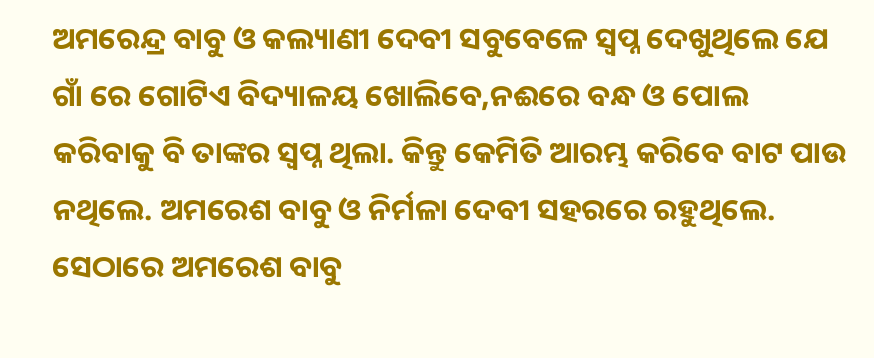ଅମରେନ୍ଦ୍ର ବାବୁ ଓ କଲ୍ୟାଣୀ ଦେବୀ ସବୁବେଳେ ସ୍ବପ୍ନ ଦେଖୁଥିଲେ ଯେ ଗାଁ ରେ ଗୋଟିଏ ବିଦ୍ୟାଳୟ ଖୋଲିବେ,ନଈରେ ବନ୍ଧ ଓ ପୋଲ କରିବାକୁ ବି ତାଙ୍କର ସ୍ବପ୍ନ ଥିଲା. କିନ୍ତୁ କେମିତି ଆରମ୍ଭ କରିବେ ବାଟ ପାଉ ନଥିଲେ. ଅମରେଶ ବାବୁ ଓ ନିର୍ମଳା ଦେବୀ ସହରରେ ରହୁଥିଲେ. ସେଠାରେ ଅମରେଶ ବାବୁ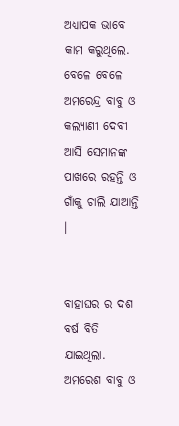ଅଧ୍ୟାପକ ଭାବେ କାମ କରୁଥିଲେ. ବେଳେ ବେଳେ ଅମରେନ୍ଦ୍ର ବାବୁ ଓ କଲ୍ୟାଣୀ ଦେବୀ ଆସି ସେମାନଙ୍କ ପାଖରେ ରହନ୍ତି ଓ ଗାଁକୁ ଚାଲି ଯାଆନ୍ତି ।


ବାହାଘର ର ଦଶ ବର୍ଷ ବିତି ଯାଇଥିଲା. ଅମରେଶ ବାବୁ ଓ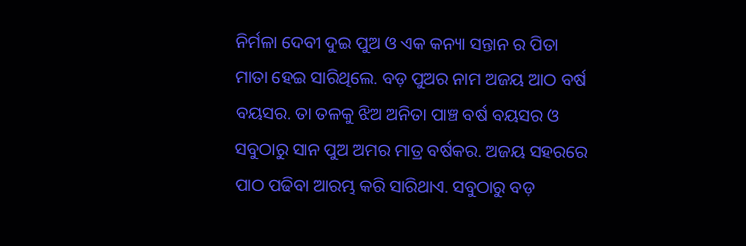ନିର୍ମଳା ଦେବୀ ଦୁଇ ପୁଅ ଓ ଏକ କନ୍ୟା ସନ୍ତାନ ର ପିତା ମାତା ହେଇ ସାରିଥିଲେ. ବଡ଼ ପୁଅର ନାମ ଅଜୟ ଆଠ ବର୍ଷ ବୟସର. ତା ତଳକୁ ଝିଅ ଅନିତା ପାଞ୍ଚ ବର୍ଷ ବୟସର ଓ ସବୁଠାରୁ ସାନ ପୁଅ ଅମର ମାତ୍ର ବର୍ଷକର. ଅଜୟ ସହରରେ ପାଠ ପଢିବା ଆରମ୍ଭ କରି ସାରିଥାଏ. ସବୁଠାରୁ ବଡ଼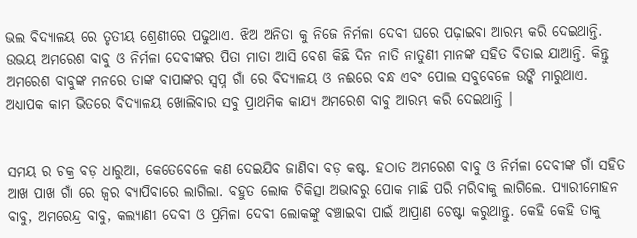ଭଲ ବିଦ୍ୟାଳୟ ରେ ତୃତୀୟ ଶ୍ରେଣୀରେ ପଢୁଥାଏ. ଝିଅ ଅନିତା କୁ ନିଜେ ନିର୍ମଳା ଦେବୀ ଘରେ ପଢ଼ାଇବା ଆରମ୍ଭ କରି ଦେଇଥାନ୍ତି. ଉଭୟ ଅମରେଶ ବାବୁ ଓ ନିର୍ମଳା ଦେବୀଙ୍କର ପିତା ମାତା ଆସି ବେଶ କିଛି ଦିନ ନାତି ନାତୁଣୀ ମାନଙ୍କ ସହିତ ବିତାଇ ଯାଆନ୍ତି. କିନ୍ତୁ ଅମରେଶ ବାବୁଙ୍କ ମନରେ ତାଙ୍କ ବାପାଙ୍କର ସ୍ବପ୍ନ ଗାଁ ରେ ବିଦ୍ୟାଳୟ ଓ ନଈରେ ବନ୍ଧ ଏବଂ ପୋଲ ସବୁବେଳେ ଉଙ୍କି ମାରୁଥାଏ. ଅଧ୍ୟାପକ କାମ ଭିତରେ ବିଦ୍ୟାଳୟ ଖୋଲିବାର ସବୁ ପ୍ରାଥମିକ କାଯ୍ୟ ଅମରେଶ ବାବୁ ଆରମ୍ଭ କରି ଦେଇଥାନ୍ତି ।


ସମୟ ର ଚକ୍ର ବଡ଼ ଧାରୁଆ, କେତେବେଳେ କଣ ଦେଇଯିବ ଜାଣିବା ବଡ଼ କଷ୍ଟ. ହଠାତ ଅମରେଶ ବାବୁ ଓ ନିର୍ମଳା ଦେବୀଙ୍କ ଗାଁ ସହିତ ଆଖ ପାଖ ଗାଁ ରେ ଜ୍ୱର ବ୍ୟାପିବାରେ ଲାଗିଲା. ବହୁତ ଲୋକ ଚିକିତ୍ସା ଅଭାବରୁ ପୋକ ମାଛି ପରି ମରିବାକୁ ଲାଗିଲେ. ପ୍ୟାରୀମୋହନ ବାବୁ, ଅମରେନ୍ଦ୍ର ବାବୁ, କଲ୍ୟାଣୀ ଦେବୀ ଓ ପ୍ରମିଳା ଦେବୀ ଲୋକଙ୍କୁ ବଞ୍ଚାଇବା ପାଇଁ ଆପ୍ରାଣ ଚେଷ୍ଟା କରୁଥାନ୍ତୁ. କେହି କେହି ତାକୁ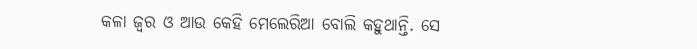କଳା ଜ୍ୱର ଓ ଆଉ କେହି ମେଲେରିଆ ବୋଲି କହୁଥାନ୍ତି. ସେ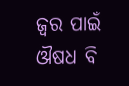ଜ୍ୱର ପାଇଁ ଔଷଧ ବି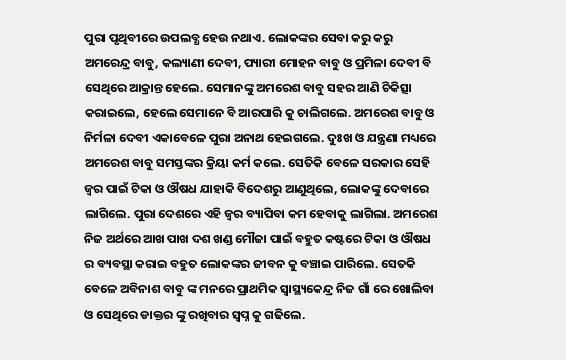ପୁରା ପୃଥିବୀରେ ଉପଲବ୍ଧ ହେଉ ନଥାଏ. ଲୋକଙ୍କର ସେବା କରୁ କରୁ ଅମରେନ୍ଦ୍ର ବାବୁ, କଲ୍ୟାଣୀ ଦେବୀ, ପ୍ୟାରୀ ମୋହନ ବାବୁ ଓ ପ୍ରମିଳା ଦେବୀ ବି ସେଥିରେ ଆକ୍ରାନ୍ତ ହେଲେ. ସେମାନଙ୍କୁ ଅମରେଶ ବାବୁ ସହର ଆଣି ଚିକିତ୍ସା କରାଇଲେ, ହେଲେ ସେମାନେ ବି ଆରପାରି କୁ ଚାଲିଗଲେ. ଅମରେଶ ବାବୁ ଓ ନିର୍ମଳା ଦେବୀ ଏକାବେଳେ ପୁରା ଅନାଥ ହେଇଗଲେ. ଦୁଃଖ ଓ ଯନ୍ତ୍ରଣା ମଧ୍ୟରେ ଅମରେଶ ବାବୁ ସମସ୍ତଙ୍କର କ୍ରିୟା କର୍ମ କଲେ. ସେତିକି ବେଳେ ସରକାର ସେହି ଜ୍ୱର ପାଇଁ ଟିକା ଓ ଔଷଧ ଯାହାକି ବିଦେଶରୁ ଆଣୁଥିଲେ, ଲୋକଙ୍କୁ ଦେବାରେ ଲାଗିଲେ. ପୁରା ଦେଶରେ ଏହି ଜ୍ୱର ବ୍ୟାପିବା କମ ହେବାକୁ ଲାଗିଲା. ଅମରେଶ ନିଜ ଅର୍ଥରେ ଆଖ ପାଖ ଦଶ ଖଣ୍ଡ ମୌଜା ପାଇଁ ବହୁତ କଷ୍ଟରେ ଟିକା ଓ ଔଷଧ ର ବ୍ୟବସ୍ଥା କରାଇ ବହୁତ ଲୋକଙ୍କର ଜୀବନ କୁ ବଞ୍ଚାଇ ପାରିଲେ. ସେତକି ବେଳେ ଅବିନାଶ ବାବୁ ଙ୍କ ମନରେ ପ୍ରାଥମିକ ସ୍ୱାସ୍ଥ୍ୟକେନ୍ଦ୍ର ନିଜ ଗାଁ ରେ ଖୋଲିବା ଓ ସେଥିରେ ଡାକ୍ତର ଙ୍କୁ ରଖିବାର ସ୍ବପ୍ନ କୁ ଗଢିଲେ.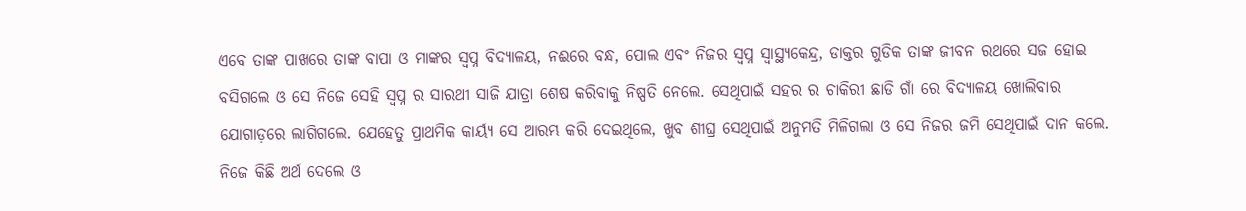ଏବେ ତାଙ୍କ ପାଖରେ ତାଙ୍କ ବାପା ଓ ମାଙ୍କର ସ୍ବପ୍ନ ବିଦ୍ୟାଳୟ, ନଈରେ ବନ୍ଧ, ପୋଲ ଏବଂ ନିଜର ସ୍ବପ୍ନ ସ୍ୱାସ୍ଥ୍ୟକେନ୍ଦ୍ର, ଡାକ୍ତର ଗୁଡିକ ତାଙ୍କ ଜୀବନ ରଥରେ ସଜ ହୋଇ ବସିଗଲେ ଓ ସେ ନିଜେ ସେହି ସ୍ବପ୍ନ ର ସାରଥୀ ସାଜି ଯାତ୍ରା ଶେଷ କରିବାକୁ ନିଷ୍ପତି ନେଲେ. ସେଥିପାଇଁ ସହର ର ଚାକିରୀ ଛାଡି ଗାଁ ରେ ବିଦ୍ୟାଳୟ ଖୋଲିବାର ଯୋଗାଡ଼ରେ ଲାଗିଗଲେ. ଯେହେତୁ ପ୍ରାଥମିକ କାର୍ୟ୍ଯ ସେ ଆରମ୍ଭ କରି ଦେଇଥିଲେ, ଖୁବ ଶୀଘ୍ର ସେଥିପାଇଁ ଅନୁମତି ମିଳିଗଲା ଓ ସେ ନିଜର ଜମି ସେଥିପାଇଁ ଦାନ କଲେ. ନିଜେ କିଛି ଅର୍ଥ ଦେଲେ ଓ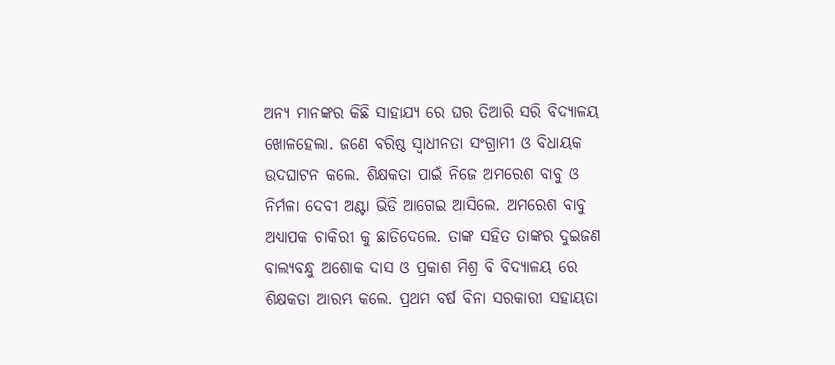ଅନ୍ୟ ମାନଙ୍କର କିଛି ସାହାଯ୍ୟ ରେ ଘର ତିଆରି ସରି ବିଦ୍ୟାଳୟ ଖୋଳହେଲା. ଜଣେ ବରିଷ୍ଠ ସ୍ୱାଧୀନତା ସଂଗ୍ରାମୀ ଓ ବିଧାୟକ ଉଦଘାଟନ କଲେ. ଶିକ୍ଷକତା ପାଇଁ ନିଜେ ଅମରେଶ ବାବୁ ଓ ନିର୍ମଳା ଦେବୀ ଅଣ୍ଟା ଭିଡି ଆଗେଇ ଆସିଲେ. ଅମରେଶ ବାବୁ ଅଧ୍ୟାପକ ଚାକିରୀ କୁ ଛାଡିଦେଲେ. ତାଙ୍କ ସହିତ ତାଙ୍କର ଦୁଇଜଣ ବାଲ୍ୟବନ୍ଧୁ ଅଶୋକ ଦାସ ଓ ପ୍ରକାଶ ମିଶ୍ର ବି ବିଦ୍ୟାଳୟ ରେ ଶିକ୍ଷକତା ଆରମ୍ଭ କଲେ. ପ୍ରଥମ ବର୍ଷ ବିନା ସରକାରୀ ସହାୟତା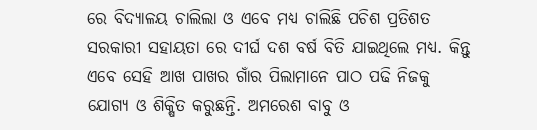ରେ ବିଦ୍ୟାଳୟ ଚାଲିଲା ଓ ଏବେ ମଧ୍ୟ ଚାଲିଛି ପଚିଶ ପ୍ରତିଶତ ସରକାରୀ ସହାୟତା ରେ ଦୀର୍ଘ ଦଶ ବର୍ଷ ବିତି ଯାଇଥିଲେ ମଧ୍ୟ. କିନ୍ତୁ ଏବେ ସେହି ଆଖ ପାଖର ଗାଁର ପିଲାମାନେ ପାଠ ପଢି ନିଜକୁ ଯୋଗ୍ୟ ଓ ଶିକ୍ଷିତ କରୁଛନ୍ତି. ଅମରେଶ ବାବୁ ଓ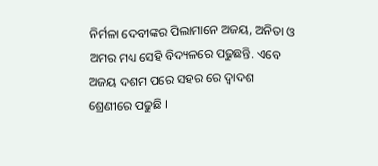ନିର୍ମଳା ଦେବୀଙ୍କର ପିଲାମାନେ ଅଜୟ, ଅନିତା ଓ ଅମର ମଧ୍ୟ ସେହି ବିଦ୍ୟଳରେ ପଢୁଛନ୍ତି. ଏବେ ଅଜୟ ଦଶମ ପରେ ସହର ରେ ଦ୍ୱାଦଶ ଶ୍ରେଣୀରେ ପଢୁଛି ।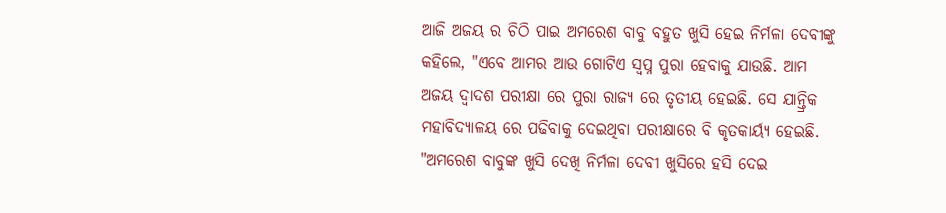ଆଜି ଅଜୟ ର ଚିଠି ପାଇ ଅମରେଶ ବାବୁ ବହୁତ ଖୁସି ହେଇ ନିର୍ମଳା ଦେବୀଙ୍କୁ କହିଲେ, "ଏବେ ଆମର ଆଉ ଗୋଟିଏ ସ୍ବପ୍ନ ପୁରା ହେବାକୁ ଯାଉଛି. ଆମ ଅଜୟ ଦ୍ୱାଦଶ ପରୀକ୍ଷା ରେ ପୁରା ରାଜ୍ୟ ରେ ତୃତୀୟ ହେଇଛି. ସେ ଯାନ୍ତ୍ରିକ ମହାବିଦ୍ୟାଳୟ ରେ ପଢିବାକୁ ଦେଇଥିବା ପରୀକ୍ଷାରେ ବି କୃତକାର୍ୟ୍ଯ ହେଇଛି. "ଅମରେଶ ବାବୁଙ୍କ ଖୁସି ଦେଖି ନିର୍ମଳା ଦେବୀ ଖୁସିରେ ହସି ଦେଇ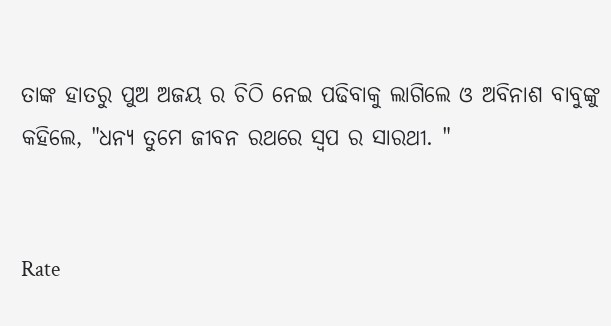ତାଙ୍କ ହାତରୁ ପୁଅ ଅଜୟ ର ଚିଠି ନେଇ ପଢିବାକୁ ଲାଗିଲେ ଓ ଅବିନାଶ ବାବୁଙ୍କୁ କହିଲେ, "ଧନ୍ୟ ତୁମେ ଜୀବନ ରଥରେ ସ୍ୱପ ର ସାରଥୀ. "


Rate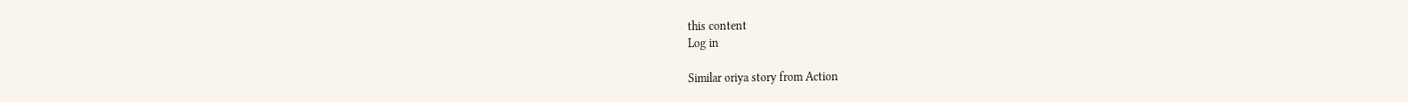this content
Log in

Similar oriya story from Action